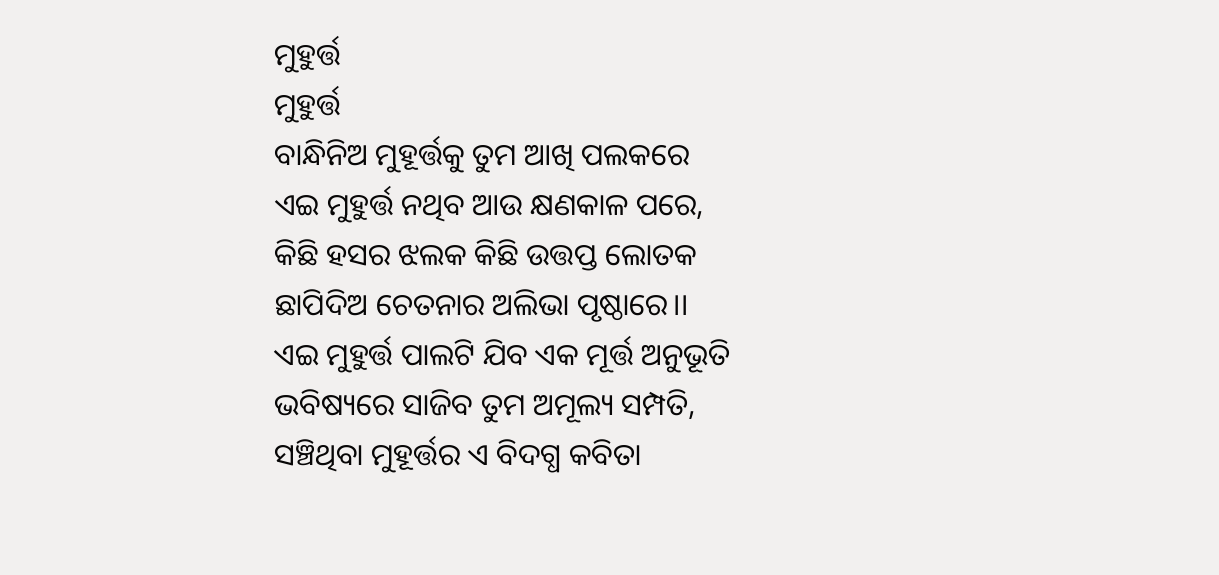ମୁହୁର୍ତ୍ତ
ମୁହୁର୍ତ୍ତ
ବାନ୍ଧିନିଅ ମୁହୂର୍ତ୍ତକୁ ତୁମ ଆଖି ପଲକରେ
ଏଇ ମୁହୁର୍ତ୍ତ ନଥିବ ଆଉ କ୍ଷଣକାଳ ପରେ,
କିଛି ହସର ଝଲକ କିଛି ଉତ୍ତପ୍ତ ଲୋତକ
ଛାପିଦିଅ ଚେତନାର ଅଲିଭା ପୃଷ୍ଠାରେ।।
ଏଇ ମୁହୁର୍ତ୍ତ ପାଲଟି ଯିବ ଏକ ମୂର୍ତ୍ତ ଅନୁଭୂତି
ଭବିଷ୍ୟରେ ସାଜିବ ତୁମ ଅମୂଲ୍ୟ ସମ୍ପତି,
ସଞ୍ଚିଥିବା ମୁହୂର୍ତ୍ତର ଏ ବିଦଗ୍ଧ କବିତା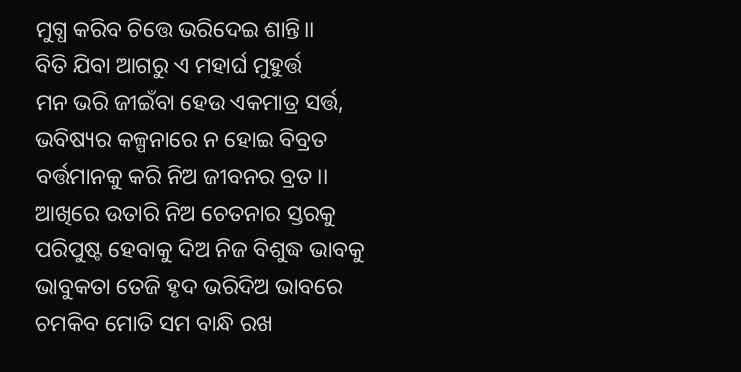ମୁଗ୍ଧ କରିବ ଚିତ୍ତେ ଭରିଦେଇ ଶାନ୍ତି।।
ବିତି ଯିବା ଆଗରୁ ଏ ମହାର୍ଘ ମୁହୁର୍ତ୍ତ
ମନ ଭରି ଜୀଇଁବା ହେଉ ଏକମାତ୍ର ସର୍ତ୍ତ,
ଭବିଷ୍ୟର କଳ୍ପନାରେ ନ ହୋଇ ବିବ୍ରତ
ବର୍ତ୍ତମାନକୁ କରି ନିଅ ଜୀବନର ବ୍ରତ।।
ଆଖିରେ ଉତାରି ନିଅ ଚେତନାର ସ୍ତରକୁ
ପରିପୁଷ୍ଟ ହେବାକୁ ଦିଅ ନିଜ ବିଶୁଦ୍ଧ ଭାବକୁ
ଭାବୁକତା ତେଜି ହୃଦ ଭରିଦିଅ ଭାବରେ
ଚମକିବ ମୋତି ସମ ବାନ୍ଧି ରଖ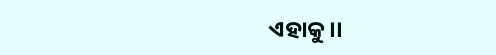ଏହାକୁ।।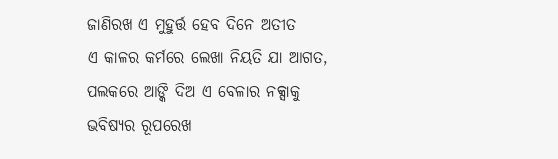ଜାଣିରଖ ଏ ମୁହୁର୍ତ୍ତ ହେବ ଦିନେ ଅତୀତ
ଏ କାଳର କର୍ମରେ ଲେଖା ନିୟତି ଯା ଆଗତ,
ପଲକରେ ଆଙ୍କି ଦିଅ ଏ ବେଳାର ନକ୍ସାକୁ
ଭବିଷ୍ୟର ରୂପରେଖ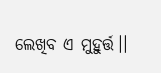ଲେଖିବ ଏ ମୁହୁର୍ତ୍ତ।।